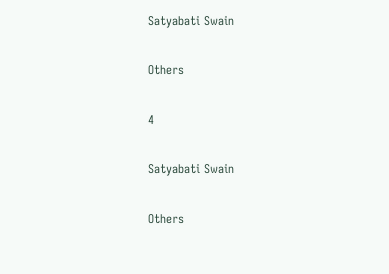Satyabati Swain

Others

4

Satyabati Swain

Others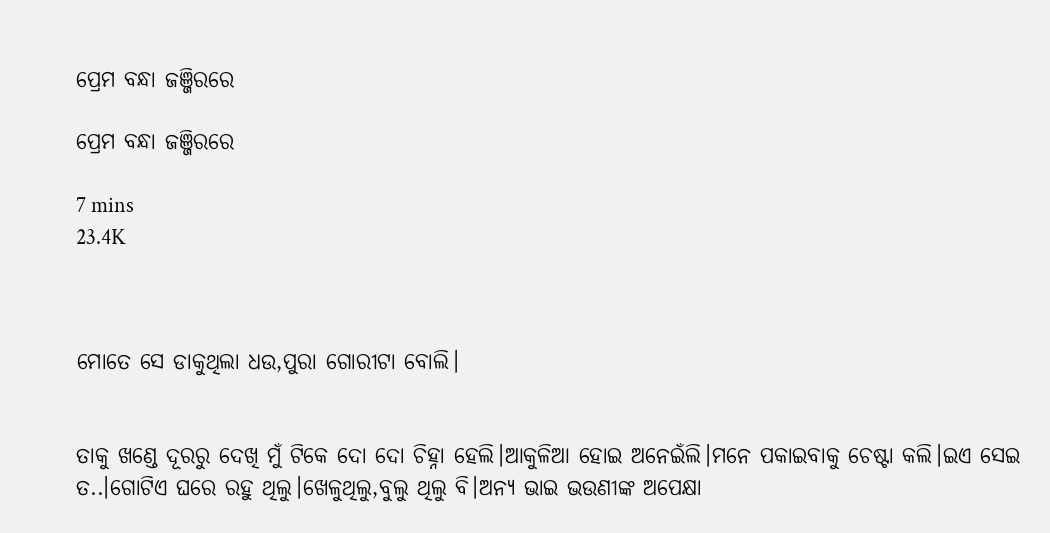ପ୍ରେମ ବନ୍ଧା ଜଞ୍ଜିରରେ

ପ୍ରେମ ବନ୍ଧା ଜଞ୍ଜିରରେ

7 mins
23.4K



ମୋତେ ସେ ଡାକୁଥିଲା ଧଉ,ପୁରା ଗୋରୀଟା ବୋଲି।


ତାକୁ ଖଣ୍ଡେ ଦୂରରୁ ଦେଖି ମୁଁ ଟିକେ ଦୋ ଦୋ ଚିହ୍ନା ହେଲି।ଆକୁଳିଆ ହୋଇ ଅନେଇଁଲି।ମନେ ପକାଇବାକୁ ଚେଷ୍ଟା କଲି।ଇଏ ସେଇ ତ..।ଗୋଟିଏ ଘରେ ରହୁ ଥିଲୁ।ଖେଳୁଥିଲୁ,ବୁଲୁ ଥିଲୁ ବି।ଅନ୍ୟ ଭାଇ ଭଉଣୀଙ୍କ ଅପେକ୍ଷା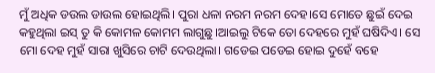ମୁଁ ଅଧିକ ଡଉଲ ଡାଉଲ ହୋଇଥିଲି। ପୁରା ଧଳା ନରମ ନରମ ଦେହ।ସେ ମୋତେ ଛୁଇଁ ଦେଇ କହୁଥିଲା ଇସ୍ ତୁ କି କୋମଳ କୋମମ ଲାଗୁଛୁ।ଆଇଲୁ ଟିକେ ତୋ ଦେହରେ ମୁହଁ ଘଷିଦିଏ। ସେ ମୋ ଦେହ ମୁହଁ ସାରା ଖୁସିରେ ଚାଟି ଦେଉଥିଲା। ଗଡେଇ ପଡେଇ ହୋଇ ଦୁହେଁ ବହେ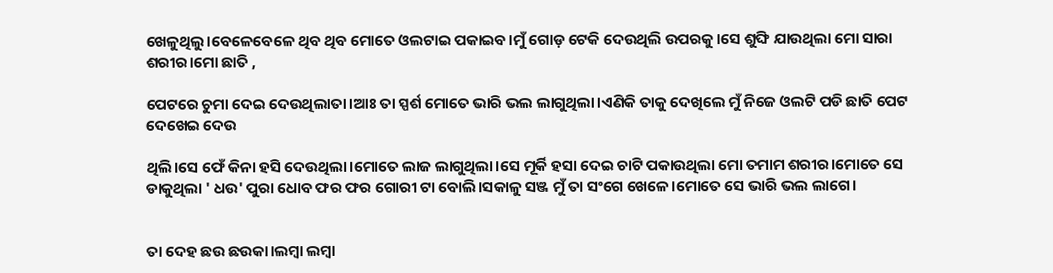ଖେଳୁଥିଲୁ।ବେଳେବେଳେ ଥିବ ଥିବ ମୋତେ ଓଲଟାଇ ପକାଇବ।ମୁଁ ଗୋଡ଼ ଟେକି ଦେଉଥିଲି ଉପରକୁ।ସେ ଶୁଙ୍ଘି ଯାଉଥିଲା ମୋ ସାରା ଶରୀର।ମୋ ଛାତି ,

ପେଟରେ ଚୁମା ଦେଇ ଦେଉଥିଲାତା।ଆଃ ତା ସ୍ପର୍ଶ ମୋତେ ଭାରି ଭଲ ଲାଗୁଥିଲା।ଏଣିକି ତାକୁ ଦେଖିଲେ ମୁଁ ନିଜେ ଓଲଟି ପଡି ଛାତି ପେଟ ଦେଖେଇ ଦେଉ

ଥିଲି।ସେ ଫେଁ କିନା ହସି ଦେଉଥିଲା।ମୋତେ ଲାଜ ଲାଗୁଥିଲା।ସେ ମୂର୍କି ହସା ଦେଇ ଚାଟି ପକାଉଥିଲା ମୋ ତମାମ ଶରୀର।ମୋତେ ସେ ଡାକୁଥିଲା ' ଧଉ' ପୁରା ଧୋବ ଫର ଫର ଗୋରୀ ଟା ବୋଲି।ସକାଳୁ ସଞ୍ଜ ମୁଁ ତା ସଂଗେ ଖେଳେ।ମୋତେ ସେ ଭାରି ଭଲ ଲାଗେ।


ତା ଦେହ ଛଉ ଛଉକା।ଲମ୍ବା ଲମ୍ବା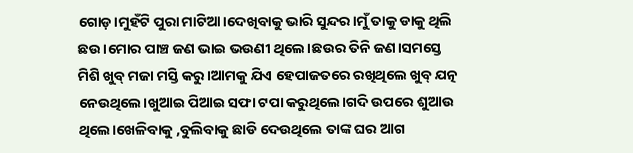ଗୋଡ଼।ମୁହଁଟି ପୁରା ମାଟିଆ।ଦେଖିବାକୁ ଭାରି ସୁନ୍ଦର।ମୁଁ ତାକୁ ଡାକୁ ଥିଲି ଛଉ।ମୋର ପାଞ୍ଚ ଜଣ ଭାଇ ଭଉଣୀ ଥିଲେ।ଛଉର ତିନି ଜଣ।ସମସ୍ତେ ମିଶି ଖୁବ୍ ମଜା ମସ୍ତି କରୁ।ଆମକୁ ଯିଏ ହେପାଜତରେ ରଖିଥିଲେ ଖୁବ୍ ଯତ୍ନ ନେଉଥିଲେ।ଖୁଆଇ ପିଆଇ ସଫା ଟପା କରୁଥିଲେ।ଗଦି ଉପରେ ଶୁଆଉ ଥିଲେ।ଖେଳିବାକୁ ,ବୁଲିବାକୁ ଛାଡି ଦେଉଥିଲେ ତାଙ୍କ ଘର ଆଗ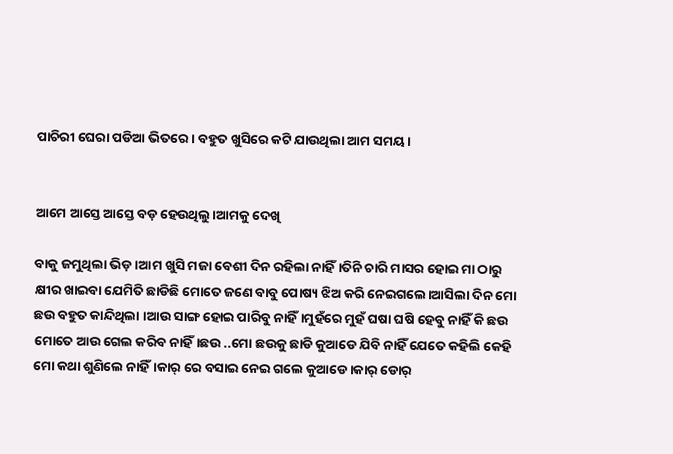ପାଚିରୀ ଘେରା ପଡିଆ ଭିତରେ। ବହୁତ ଖୁସିରେ କଟି ଯାଉଥିଲା ଆମ ସମୟ।


ଆମେ ଆସ୍ତେ ଆସ୍ତେ ବଡ଼ ହେଉଥିଲୁ।ଆମକୁ ଦେଖି

ବାକୁ ଜମୁଥିଲା ଭିଡ଼।ଆମ ଖୁସି ମଜା ବେଶୀ ଦିନ ରହିଲା ନାହିଁ।ତିନି ଚାରି ମାସର ହୋଇ ମା ଠାରୁ କ୍ଷୀର ଖାଇବା ଯେମିତି ଛାଡିଛି ମୋତେ ଜଣେ ବାବୁ ପୋଷ୍ୟ ଝିଅ କରି ନେଇଗଲେ।ଆସିଲା ଦିନ ମୋ ଛଉ ବହୁତ କାନ୍ଦିଥିଲା ।ଆଉ ସାଙ୍ଗ ହୋଇ ପାରିବୁ ନାହିଁ।ମୁହଁରେ ମୁହଁ ଘଷା ଘଷି ହେବୁ ନାହିଁ କି ଛଉ ମୋତେ ଆଉ ଗେଲ କରିବ ନାହିଁ।ଛଉ ..ମୋ ଛଉକୁ ଛାଡି କୁଆଡେ ଯିବି ନାହିଁ ଯେତେ କହିଲି କେହି ମୋ କଥା ଶୁଣିଲେ ନାହିଁ।କାର୍ ରେ ବସାଇ ନେଇ ଗଲେ କୁଆଡେ।କାର୍ ଡୋର୍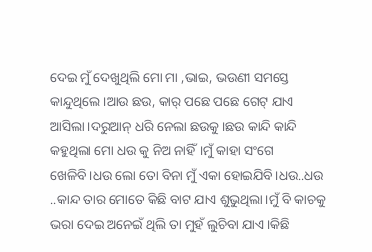ଦେଇ ମୁଁ ଦେଖୁଥିଲି ମୋ ମା ,ଭାଇ, ଭଉଣୀ ସମସ୍ତେ କାନ୍ଦୁଥିଲେ।ଆଉ ଛଉ, କାର୍ ପଛେ ପଛେ ଗେଟ୍ ଯାଏ ଆସିଲା।ଦରୁଆନ୍ ଧରି ନେଲା ଛଉକୁ।ଛଉ କାନ୍ଦି କାନ୍ଦି କହୁଥିଲା ମୋ ଧଉ କୁ ନିଅ ନାହିଁ।ମୁଁ କାହା ସଂଗେ ଖେଳିବି।ଧଉ ଲୋ ତୋ ବିନା ମୁଁ ଏକା ହୋଇଯିବି।ଧଉ..ଧଉ ..କାନ୍ଦ ତାର ମୋତେ କିଛି ବାଟ ଯାଏ ଶୁଭୁଥିଲା।ମୁଁ ବି କାଚକୁ ଭରା ଦେଇ ଅନେଇଁ ଥିଲି ତା ମୁହଁ ଲୁଚିବା ଯାଏ।କିଛି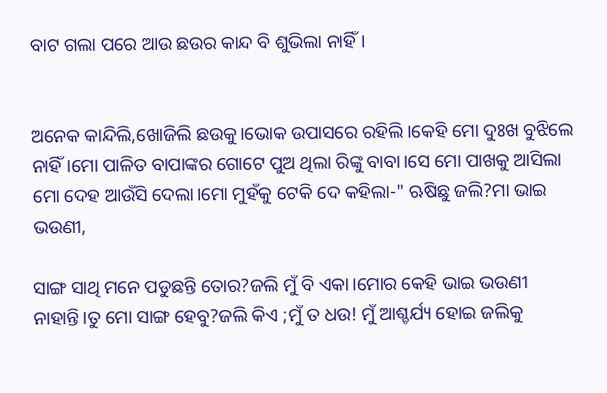ବାଟ ଗଲା ପରେ ଆଉ ଛଉର କାନ୍ଦ ବି ଶୁଭିଲା ନାହିଁ।


ଅନେକ କାନ୍ଦିଲି,ଖୋଜିଲି ଛଉକୁ।ଭୋକ ଉପାସରେ ରହିଲି।କେହି ମୋ ଦୁଃଖ ବୁଝିଲେ ନାହିଁ।ମୋ ପାଳିତ ବାପାଙ୍କର ଗୋଟେ ପୁଅ ଥିଲା ରିଙ୍କୁ ବାବା।ସେ ମୋ ପାଖକୁ ଆସିଲା ମୋ ଦେହ ଆଉଁସି ଦେଲା।ମୋ ମୁହଁକୁ ଟେକି ଦେ କହିଲା-" ଋଷିଛୁ ଜଲି?ମା ଭାଇ ଭଉଣୀ,

ସାଙ୍ଗ ସାଥି ମନେ ପଡୁଛନ୍ତି ତୋର?ଜଲି ମୁଁ ବି ଏକା।ମୋର କେହି ଭାଇ ଭଉଣୀ ନାହାନ୍ତି।ତୁ ମୋ ସାଙ୍ଗ ହେବୁ?ଜଲି କିଏ ;ମୁଁ ତ ଧଉ! ମୁଁ ଆଶ୍ଚର୍ଯ୍ୟ ହୋଇ ଜଲିକୁ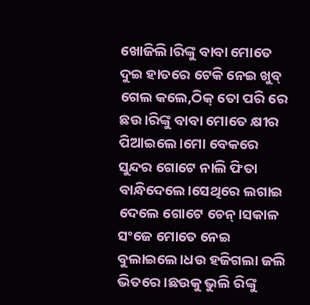ଖୋଜିଲି।ରିଙ୍କୁ ବାବା ମୋତେ ଦୁଇ ହାତରେ ଟେକି ନେଇ ଖୁବ୍ ଗେଲ କଲେ,ଠିକ୍ ତୋ ପରି ରେ ଛଉ।ରିଙ୍କୁ ବାବା ମୋତେ କ୍ଷୀର ପିଆଇଲେ।ମୋ ବେକରେ ସୁନ୍ଦର ଗୋଟେ ନାଲି ଫିତା ବାନ୍ଧିଦେଲେ।ସେଥିରେ ଲଗାଇ ଦେଲେ ଗୋଟେ ଚେନ୍।ସକାଳ ସଂଜେ ମୋତେ ନେଇ ବୁଲାଇଲେ।ଧଉ ହଜିଗଲା ଜଲି ଭିତରେ।ଛଉକୁ ଭୁଲି ରିଙ୍କୁ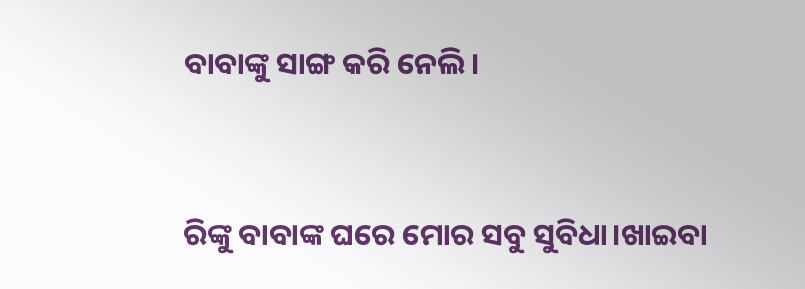ବାବାଙ୍କୁ ସାଙ୍ଗ କରି ନେଲି।


ରିଙ୍କୁ ବାବାଙ୍କ ଘରେ ମୋର ସବୁ ସୁବିଧା।ଖାଇବା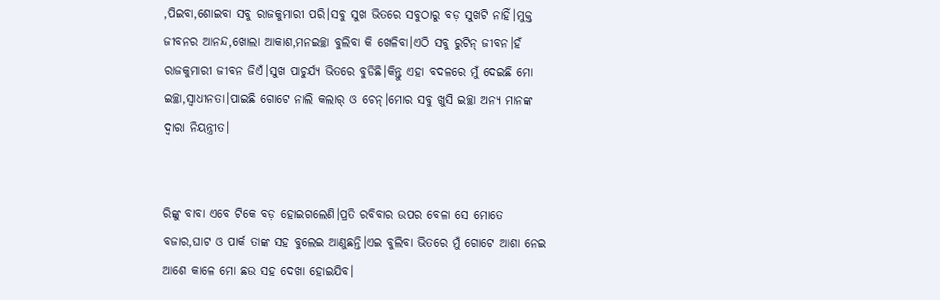,ପିଇବା,ଶୋଇବା ସବୁ ରାଜକୁମାରୀ ପରି।ସବୁ ସୁଖ ଭିତରେ ସବୁଠାରୁ ବଡ଼ ସୁଖଟି ନାହିଁ।ମୁକ୍ତ ଜୀବନର ଆନନ୍ଦ,ଖୋଲା ଆକାଶ,ମନଇଚ୍ଛା ବୁଲିବା କି ଖେଳିବା।ଏଠି ସବୁ ରୁଟିନ୍ ଜୀବନ।ହଁ ରାଜକୁମାରୀ ଜୀବନ ଜିଏଁ।ସୁଖ ପାଚୁର୍ଯ୍ୟ ଭିତରେ ବୁଡିଛି।କିନ୍ତୁ ଏହା ବଦଳରେ ମୁଁ ଦେଇଛି ମୋ ଇଚ୍ଛା,ସ୍ୱାଧୀନତା।ପାଇଛି ଗୋଟେ ନାଲି କଲାର୍ ଓ ଚେନ୍।ମୋର ସବୁ ଖୁସି ଇଚ୍ଛା ଅନ୍ୟ ମାନଙ୍କ ଦ୍ୱାରା ନିୟନ୍ତ୍ରୀତ।


ରିଙ୍କୁ ବାବା ଏବେ ଟିକେ ବଡ଼ ହୋଇଗଲେଣି।ପ୍ରତି ରବିବାର ଉପର ବେଳା ସେ ମୋତେ ବଜାର,ଘାଟ ଓ ପାର୍କ ତାଙ୍କ ସହ ବୁଲେଇ ଆଣୁଛନ୍ତି।ଏଇ ବୁଲିବା ଭିତରେ ମୁଁ ଗୋଟେ ଆଶା ନେଇ ଆଶେ କାଳେ ମୋ ଛଉ ସହ ଦେଖା ହୋଇଯିବ।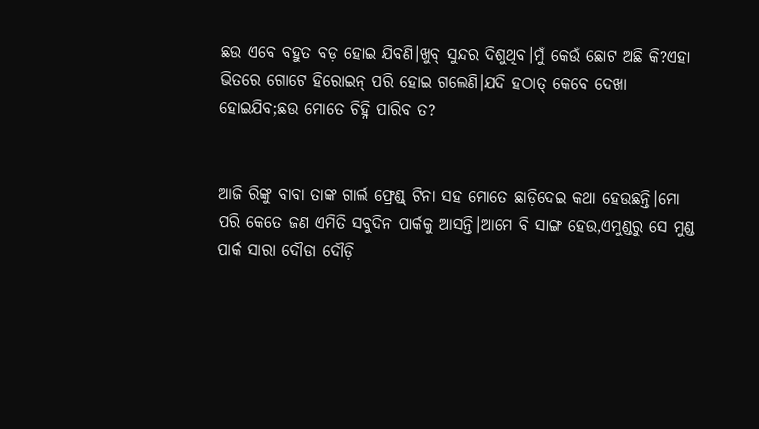ଛଉ ଏବେ ବହୁତ ବଡ଼ ହୋଇ ଯିବଣି।ଖୁବ୍ ସୁନ୍ଦର ଦିଶୁଥିବ।ମୁଁ କେଉଁ ଛୋଟ ଅଛି କି?ଏହା ଭିତରେ ଗୋଟେ ହିରୋଇନ୍ ପରି ହୋଇ ଗଲେଣି।ଯଦି ହଠାତ୍ କେବେ ଦେଖା ହୋଇଯିବ;ଛଉ ମୋତେ ଚିହ୍ନି ପାରିବ ତ?


ଆଜି ରିଙ୍କୁ ବାବା ତାଙ୍କ ଗାର୍ଲ ଫ୍ରେଣ୍ଡ୍ ଟିନା ସହ ମୋତେ ଛାଡ଼ିଦେଇ କଥା ହେଉଛନ୍ତି।ମୋ ପରି କେତେ ଜଣ ଏମିତି ସବୁଦିନ ପାର୍କକୁ ଆସନ୍ତି।ଆମେ ବି ସାଙ୍ଗ ହେଉ,ଏମୁଣ୍ଡରୁ ସେ ମୁଣ୍ଡ ପାର୍କ ସାରା ଦୌଡା ଦୌଡ଼ି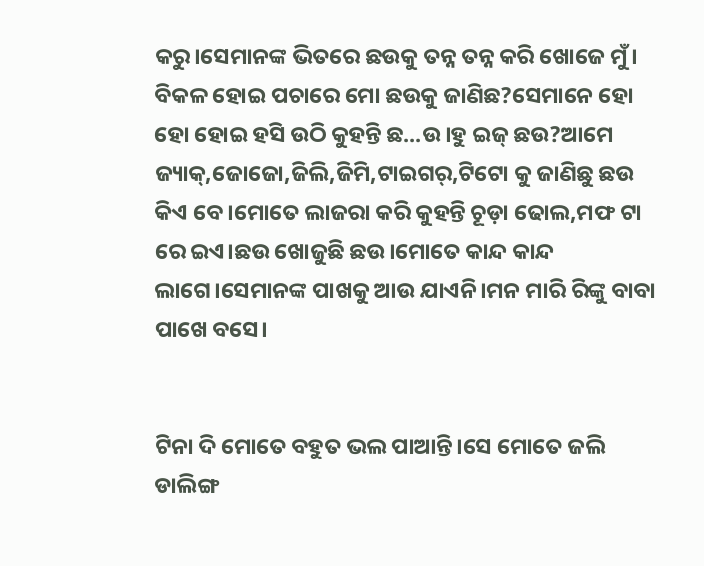କରୁ।ସେମାନଙ୍କ ଭିତରେ ଛଉକୁ ତନ୍ନ ତନ୍ନ କରି ଖୋଜେ ମୁଁ। ବିକଳ ହୋଇ ପଚାରେ ମୋ ଛଉକୁ ଜାଣିଛ?ସେମାନେ ହୋ ହୋ ହୋଇ ହସି ଉଠି କୁହନ୍ତି ଛ...ଉ।ହୁ ଇଜ୍ ଛଉ?ଆମେ ଜ୍ୟାକ୍,ଜୋଜୋ,ଜିଲି,ଜିମି,ଟାଇଗର୍,ଟିଟୋ କୁ ଜାଣିଛୁ ଛଉ କିଏ ବେ।ମୋତେ ଲାଜରା କରି କୁହନ୍ତି ଚୂଡ଼ା ଢୋଲ,ମଫ ଟା ରେ ଇଏ।ଛଉ ଖୋଜୁଛି ଛଉ।ମୋତେ କାନ୍ଦ କାନ୍ଦ ଲାଗେ।ସେମାନଙ୍କ ପାଖକୁ ଆଉ ଯାଏନି।ମନ ମାରି ରିଙ୍କୁ ବାବା ପାଖେ ବସେ।


ଟିନା ଦି ମୋତେ ବହୁତ ଭଲ ପାଆନ୍ତି।ସେ ମୋତେ ଜଲି ଡାଲିଙ୍ଗ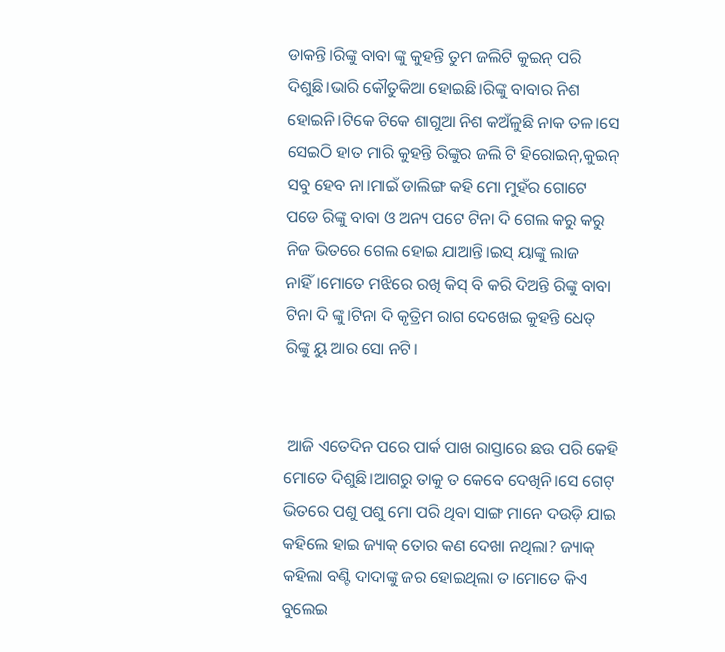ଡାକନ୍ତି।ରିଙ୍କୁ ବାବା ଙ୍କୁ କୁହନ୍ତି ତୁମ ଜଲିଟି କୁଇନ୍ ପରି ଦିଶୁଛି।ଭାରି କୌତୁକିଆ ହୋଇଛି।ରିଙ୍କୁ ବାବାର ନିଶ ହୋଇନି।ଟିକେ ଟିକେ ଶାଗୁଆ ନିଶ କଅଁଳୁଛି ନାକ ତଳ।ସେ ସେଇଠି ହାତ ମାରି କୁହନ୍ତି ରିଙ୍କୁର ଜଲି ଟି ହିରୋଇନ୍,କୁଇନ୍ ସବୁ ହେବ ନା।ମାଇଁ ଡାଲିଙ୍ଗ କହି ମୋ ମୁହଁର ଗୋଟେ ପଡେ ରିଙ୍କୁ ବାବା ଓ ଅନ୍ୟ ପଟେ ଟିନା ଦି ଗେଲ କରୁ କରୁ ନିଜ ଭିତରେ ଗେଲ ହୋଇ ଯାଆନ୍ତି।ଇସ୍ ୟାଙ୍କୁ ଲାଜ ନାହିଁ।ମୋତେ ମଝିରେ ରଖି କିସ୍ ବି କରି ଦିଅନ୍ତି ରିଙ୍କୁ ବାବା ଟିନା ଦି ଙ୍କୁ।ଟିନା ଦି କୃତ୍ରିମ ରାଗ ଦେଖେଇ କୁହନ୍ତି ଧେତ୍ ରିଙ୍କୁ ୟୁ ଆର ସୋ ନଟି।


 ଆଜି ଏତେଦିନ ପରେ ପାର୍କ ପାଖ ରାସ୍ତାରେ ଛଉ ପରି କେହି ମୋତେ ଦିଶୁଛି।ଆଗରୁ ତାକୁ ତ କେବେ ଦେଖିନି।ସେ ଗେଟ୍ ଭିତରେ ପଶୁ ପଶୁ ମୋ ପରି ଥିବା ସାଙ୍ଗ ମାନେ ଦଉଡ଼ି ଯାଇ କହିଲେ ହାଇ ଜ୍ୟାକ୍ ତୋର କଣ ଦେଖା ନଥିଲା? ଜ୍ୟାକ୍ କହିଲା ବଣ୍ଟି ଦାଦାଙ୍କୁ ଜର ହୋଇଥିଲା ତ।ମୋତେ କିଏ ବୁଲେଇ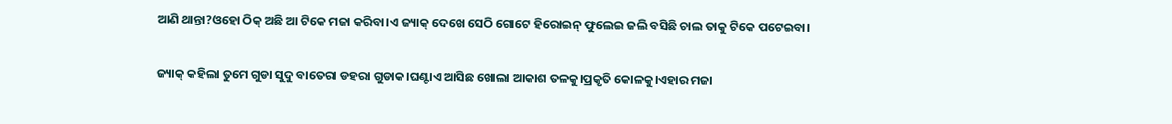ଆଣି ଥାନ୍ତା?ଓହୋ ଠିକ୍ ଅଛି ଆ ଟିକେ ମଜା କରିବା।ଏ ଜ୍ୟାକ୍ ଦେଖେ ସେଠି ଗୋଟେ ହିରୋଇନ୍ ଫୁଲେଇ ଜଲି ବସିଛି ଚାଲ ତାକୁ ଟିକେ ପଟେଇବା।


ଜ୍ୟାକ୍ କହିଲା ତୁମେ ଗୁଡା ସୁଦୁ ବାତେରା ଡହରା ଗୁଡାକ।ଘଣ୍ଟାଏ ଆସିଛ ଖୋଲା ଆକାଶ ତଳକୁ।ପ୍ରକୃତି କୋଳକୁ।ଏହାର ମଜା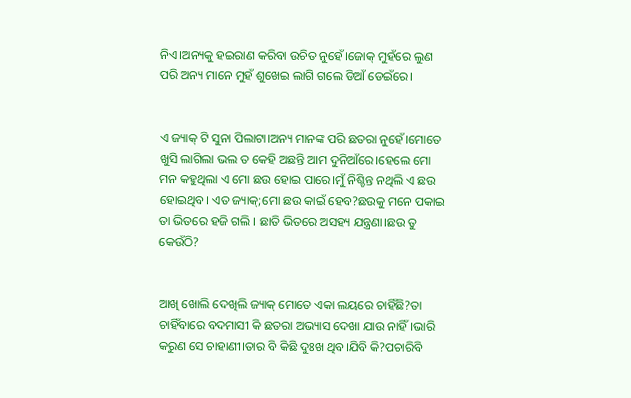ନିଏ।ଅନ୍ୟକୁ ହଇରାଣ କରିବା ଉଚିତ ନୁହେଁ।ଜୋକ୍ ମୁହଁରେ ଲୁଣ ପରି ଅନ୍ୟ ମାନେ ମୁହଁ ଶୁଖେଇ ଲାଗି ଗଲେ ଡିଆଁ ଡେଇଁରେ।


ଏ ଜ୍ୟାକ୍ ଟି ସୁନା ପିଲାଟା।ଅନ୍ୟ ମାନଙ୍କ ପରି ଛତରା ନୁହେଁ।ମୋତେ ଖୁସି ଲାଗିଲା ଭଲ ତ କେହି ଅଛନ୍ତି ଆମ ଦୁନିଆଁରେ।ହେଲେ ମୋ ମନ କହୁଥିଲା ଏ ମୋ ଛଉ ହୋଇ ପାରେ।ମୁଁ ନିଶ୍ଚିନ୍ତ ନଥିଲି ଏ ଛଉ ହୋଇଥିବ। ଏତ ଜ୍ୟାକ୍;ମୋ ଛଉ କାଇଁ ହେବ?ଛଉକୁ ମନେ ପକାଇ ତା ଭିତରେ ହଜି ଗଲି । ଛାତି ଭିତରେ ଅସହ୍ୟ ଯନ୍ତ୍ରଣା।ଛଉ ତୁ କେଉଁଠି?


ଆଖି ଖୋଲି ଦେଖିଲି ଜ୍ୟାକ୍ ମୋତେ ଏକା ଲୟରେ ଚାହିଁଛି?ତା ଚାହିଁବାରେ ବଦମାସୀ କି ଛତରା ଅଭ୍ୟାସ ଦେଖା ଯାଉ ନାହିଁ।ଭାରି କରୁଣ ସେ ଚାହାଣୀ।ତାର ବି କିଛି ଦୁଃଖ ଥିବ।ଯିବି କି?ପଚାରିବି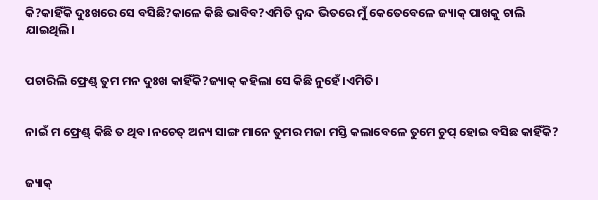କି?କାହିଁକି ଦୁଃଖରେ ସେ ବସିଛି?କାଳେ କିଛି ଭାବିବ?ଏମିତି ଦ୍ୱନ୍ଦ ଭିତରେ ମୁଁ କେତେବେଳେ ଜ୍ୟାକ୍ ପାଖକୁ ଚାଲି ଯାଇଥିଲି।


ପଚାରିଲି ଫ୍ରେଣ୍ଡ୍ ତୁମ ମନ ଦୁଃଖ କାହିଁକି?ଜ୍ୟାକ୍ କହିଲା ସେ କିଛି ନୁହେଁ।ଏମିତି।


ନାଇଁ ମ ଫ୍ରେଣ୍ଡ୍ କିଛି ତ ଥିବ।ନଚେତ୍ ଅନ୍ୟ ସାଙ୍ଗ ମାନେ ତୁମର ମଜା ମସ୍ତି କଲାବେଳେ ତୁମେ ଚୁପ୍ ହୋଇ ବସିଛ କାହିଁକି?


ଜ୍ୟାକ୍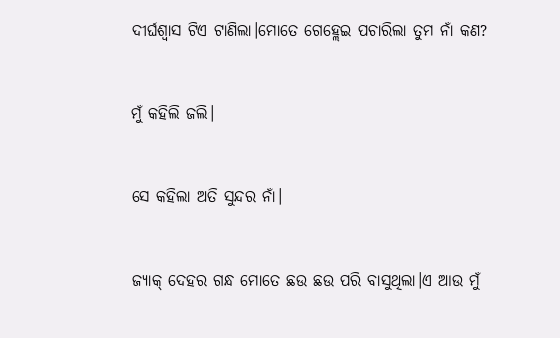ଦୀର୍ଘଶ୍ଵାସ ଟିଏ ଟାଣିଲା।ମୋତେ ଗେହ୍ଲେଇ ପଚାରିଲା ତୁମ ନାଁ କଣ?


ମୁଁ କହିଲି ଜଲି।


ସେ କହିଲା ଅତି ସୁନ୍ଦର ନାଁ।


ଜ୍ୟାକ୍ ଦେହର ଗନ୍ଧ ମୋତେ ଛଉ ଛଉ ପରି ବାସୁଥିଲା।ଏ ଆଉ ମୁଁ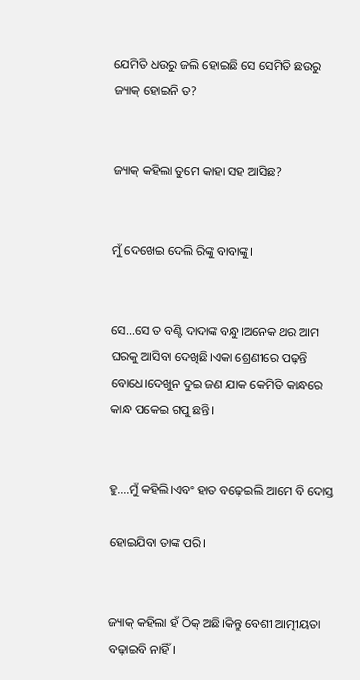ଯେମିତି ଧଉରୁ ଜଲି ହୋଇଛି ସେ ସେମିତି ଛଉରୁ ଜ୍ୟାକ୍ ହୋଇନି ତ?


ଜ୍ୟାକ୍ କହିଲା ତୁମେ କାହା ସହ ଆସିଛ?


ମୁଁ ଦେଖେଇ ଦେଲି ରିଙ୍କୁ ବାବାଙ୍କୁ।


ସେ...ସେ ତ ବଣ୍ଟି ଦାଦାଙ୍କ ବନ୍ଧୁ।ଅନେକ ଥର ଆମ ଘରକୁ ଆସିବା ଦେଖିଛି।ଏକା ଶ୍ରେଣୀରେ ପଢ଼ନ୍ତି ବୋଧେ।ଦେଖୁନ ଦୁଇ ଜଣ ଯାକ କେମିତି କାନ୍ଧରେ କାନ୍ଧ ପକେଇ ଗପୁ ଛନ୍ତି।


ହୁ....ମୁଁ କହିଲି।ଏବଂ ହାତ ବଢ଼େଇଲି ଆମେ ବି ଦୋସ୍ତ

ହୋଇଯିବା ତାଙ୍କ ପରି।


ଜ୍ୟାକ୍ କହିଲା ହଁ ଠିକ୍ ଅଛି।କିନ୍ତୁ ବେଶୀ ଆତ୍ମୀୟତା ବଢ଼ାଇବି ନାହିଁ।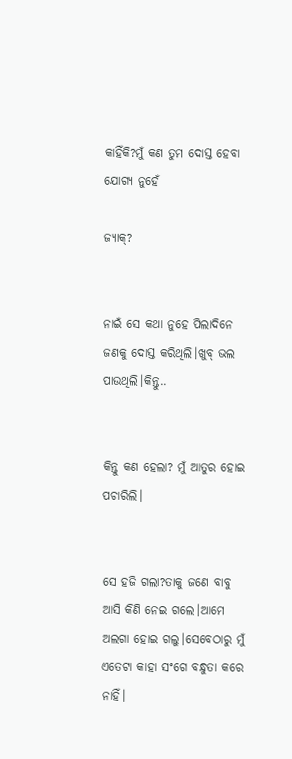କାହିଁକି?ମୁଁ କଣ ତୁମ ଦୋସ୍ତ ହେବା ଯୋଗ୍ୟ ନୁହେଁ

ଜ୍ୟାକ୍?


ନାଇଁ ସେ କଥା ନୁହେ ପିଲାଦିନେ ଜଣକୁ ଦୋସ୍ତ କରିଥିଲି।ଖୁବ୍ ଭଲ ପାଉଥିଲି।କିନ୍ତୁ..


କିନ୍ତୁ କଣ ହେଲା? ମୁଁ ଆତୁର ହୋଇ ପଚାରିଲି।


ସେ ହଜି ଗଲା?ତାକୁ ଜଣେ ବାବୁ ଆସି କିଣି ନେଇ ଗଲେ।ଆମେ ଅଲଗା ହୋଇ ଗଲୁ।ସେବେଠାରୁ ମୁଁ ଏତେଟା କାହା ସଂଗେ ବନ୍ଧୁତା କରେ ନାହିଁ।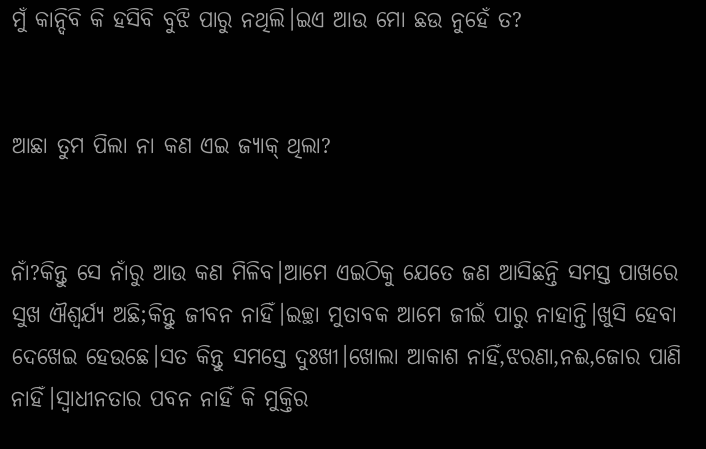ମୁଁ କାନ୍ଦିବି କି ହସିବି ବୁଝି ପାରୁ ନଥିଲି।ଇଏ ଆଉ ମୋ ଛଉ ନୁହେଁ ତ?


ଆଛା ତୁମ ପିଲା ନା କଣ ଏଇ ଜ୍ୟାକ୍ ଥିଲା?


ନାଁ?କିନ୍ତୁ ସେ ନାଁରୁ ଆଉ କଣ ମିଳିବ।ଆମେ ଏଇଠିକୁ ଯେତେ ଜଣ ଆସିଛନ୍ତି ସମସ୍ତ ପାଖରେ ସୁଖ ଐଶ୍ୱର୍ଯ୍ୟ ଅଛି;କିନ୍ତୁ ଜୀବନ ନାହିଁ।ଇଚ୍ଛା ମୁତାବକ ଆମେ ଜୀଇଁ ପାରୁ ନାହାନ୍ତି।ଖୁସି ହେବା ଦେଖେଇ ହେଉଛେ।ସତ କିନ୍ତୁ ସମସ୍ତେ ଦୁଃଖୀ।ଖୋଲା ଆକାଶ ନାହିଁ,ଝରଣା,ନଈ,ଜୋର ପାଣି ନାହିଁ।ସ୍ବାଧୀନତାର ପବନ ନାହିଁ କି ମୁକ୍ତିର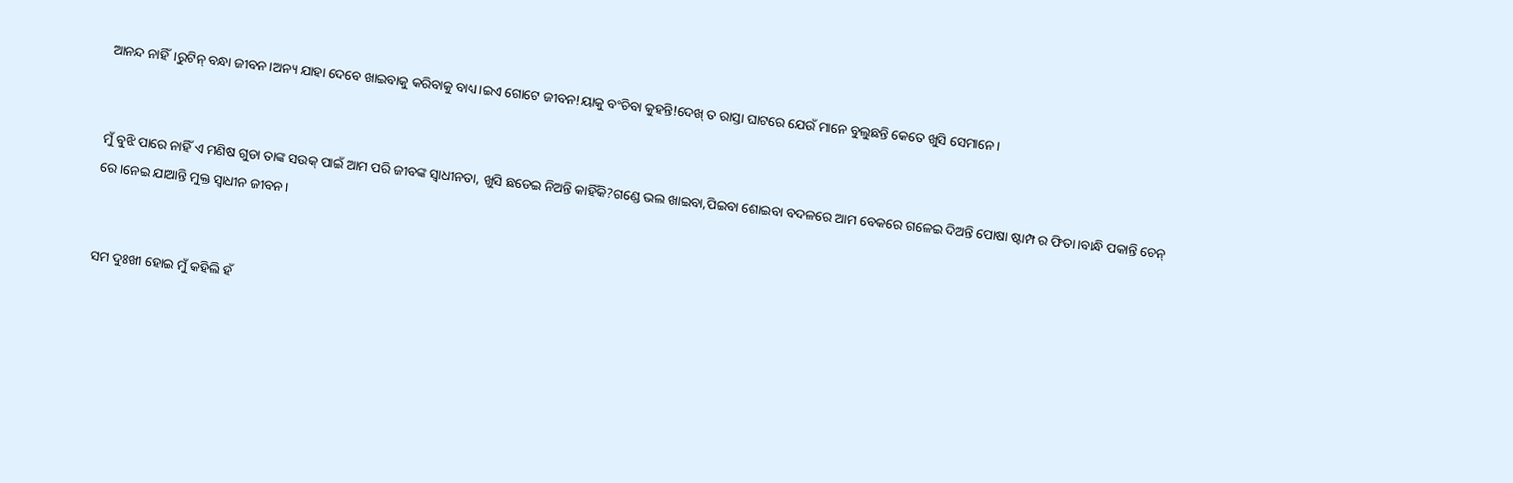ଆନନ୍ଦ ନାହିଁ।ରୁଟିନ୍ ବନ୍ଧା ଜୀବନ।ଅନ୍ୟ ଯାହା ଦେବେ ଖାଇବାକୁ କରିବାକୁ ବାଧ୍ୟ।ଇଏ ଗୋଟେ ଜୀବନ!ୟାକୁ ବଂଚିବା କୁହନ୍ତି!ଦେଖ୍ ତ ରାସ୍ତା ଘାଟରେ ଯେଉଁ ମାନେ ବୁଲୁଛନ୍ତି କେତେ ଖୁସି ସେମାନେ।


ମୁଁ ବୁଝି ପାରେ ନାହିଁ ଏ ମଣିଷ ଗୁଡା ତାଙ୍କ ସଉକ୍ ପାଇଁ ଆମ ପରି ଜୀବଙ୍କ ସ୍ୱାଧୀନତା, ଖୁସି ଛଡେଇ ନିଅନ୍ତି କାହିଁକି?ଗଣ୍ଡେ ଭଲ ଖାଇବା,ପିଇବା ଶୋଇବା ବଦଳରେ ଆମ ବେକରେ ଗଳେଇ ଦିଅନ୍ତି ପୋଷା ଷ୍ଟାମ୍ପ ର ଫିତା।ବାନ୍ଧି ପକାନ୍ତି ଚେନ୍ ରେ।ନେଇ ଯାଆନ୍ତି ମୁକ୍ତ ସ୍ୱାଧୀନ ଜୀବନ।


ସମ ଦୁଃଖୀ ହୋଇ ମୁଁ କହିଲି ହଁ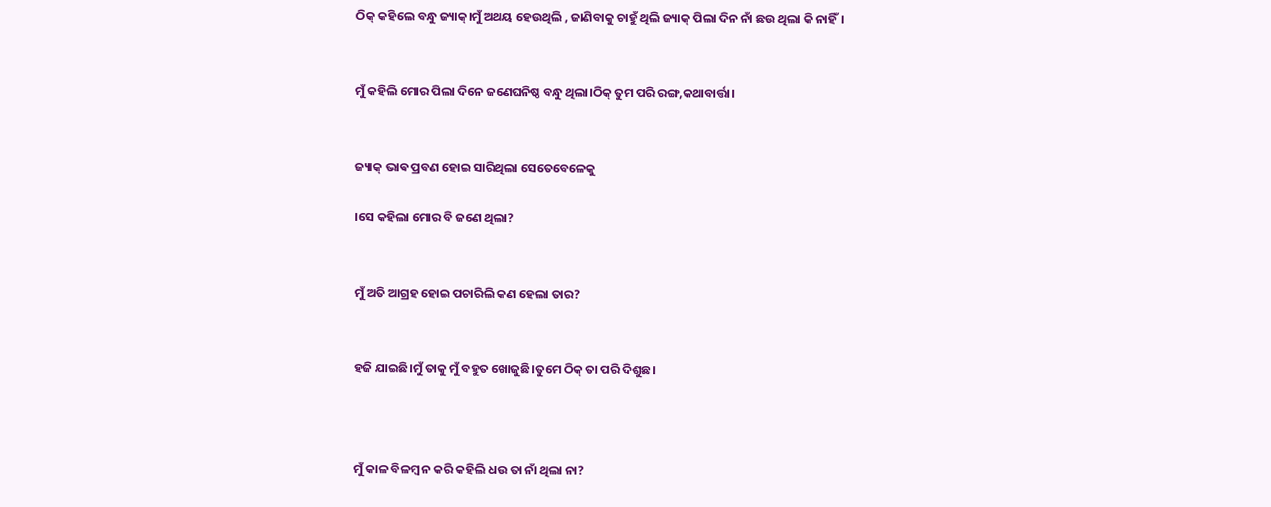ଠିକ୍ କହିଲେ ବନ୍ଧୁ ଜ୍ୟାକ୍।ମୁଁ ଅଥୟ ହେଉଥିଲି , ଜାଣିବାକୁ ଚାହୁଁ ଥିଲି ଜ୍ୟାକ୍ ପିଲା ଦିନ ନାଁ ଛଉ ଥିଲା କି ନାହିଁ।


ମୁଁ କହିଲି ମୋର ପିଲା ଦିନେ ଜଣେଘନିଷ୍ଠ ବନ୍ଧୁ ଥିଲା।ଠିକ୍ ତୁମ ପରି ରଙ୍ଗ,କଥାବାର୍ତ୍ତା।


ଜ୍ୟାକ୍ ଭାଵ ପ୍ରବଣ ହୋଇ ସାରିଥିଲା ସେତେବେଳେକୁ

।ସେ କହିଲା ମୋର ବି ଜଣେ ଥିଲା?


ମୁଁ ଅତି ଆଗ୍ରହ ହୋଇ ପଚାରିଲି କଣ ହେଲା ତାର?


ହଜି ଯାଇଛି।ମୁଁ ତାକୁ ମୁଁ ବହୁତ ଖୋଜୁଛି।ତୁମେ ଠିକ୍ ତା ପରି ଦିଶୁଛ।



ମୁଁ କାଳ ବିଳମ୍ବ ନ କରି କହିଲି ଧଉ ତା ନାଁ ଥିଲା ନା?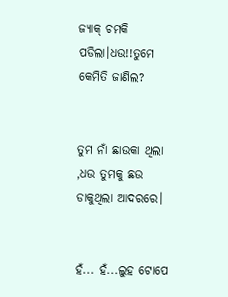ଜ୍ୟାକ୍ ଚମକି ପଡିଲା।ଧଉ!!ତୁମେ କେମିତି ଜାଣିଲ?


ତୁମ ନାଁ ଛାଉକା ଥିଲା ,ଧଉ ତୁମକୁ ଛଉ ଡାକୁଥିଲା ଆଦରରେ।


ହଁ... ହଁ...ଲୁହ ଟୋପେ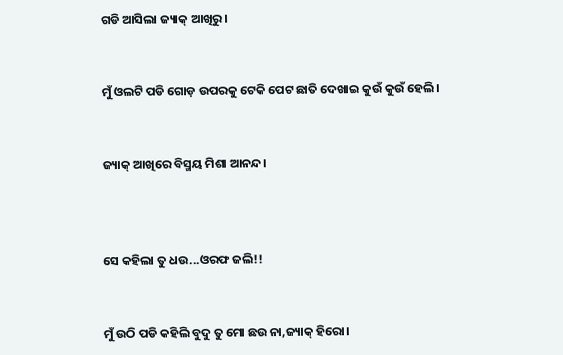ଗଡି ଆସିଲା ଜ୍ୟାକ୍ ଆଖିରୁ।


ମୁଁ ଓଲଟି ପଡି ଗୋଡ଼ ଉପରକୁ ଟେକି ପେଟ ଛାତି ଦେଖାଇ କୁଉଁ କୁଉଁ ହେଲି।


ଜ୍ୟାକ୍ ଆଖିରେ ବିସ୍ମୟ ମିଶା ଆନନ୍ଦ।



ସେ କହିଲା ତୁ ଧଉ...ଓରଫ ଜଲି!!


ମୁଁ ଉଠି ପଡି କହିଲି ବୁଦୁ ତୁ ମୋ ଛଉ ନା,ଜ୍ୟାକ୍ ହିରୋ।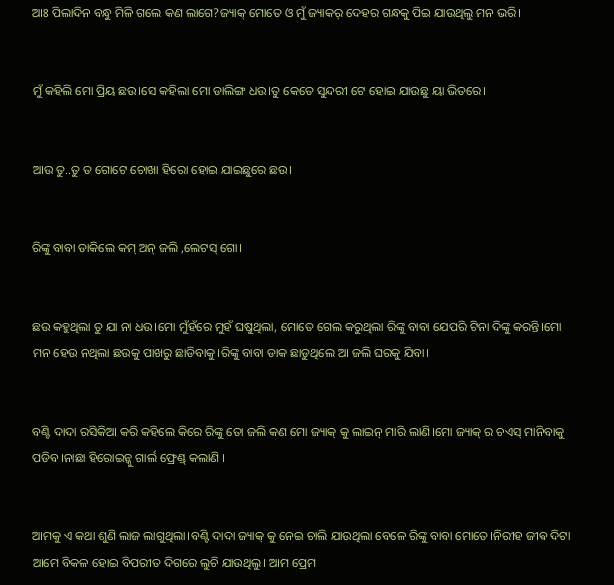ଆଃ ପିଲାଦିନ ବନ୍ଧୁ ମିଳି ଗଲେ କଣ ଲାଗେ?ଜ୍ୟାକ୍ ମୋତେ ଓ ମୁଁ ଜ୍ୟାକର୍ ଦେହର ଗନ୍ଧକୁ ପିଇ ଯାଉଥିଲୁ ମନ ଭରି।


ମୁଁ କହିଲି ମୋ ପ୍ରିୟ ଛଉ।ସେ କହିଲା ମୋ ଡାଲିଙ୍ଗ ଧଉ।ତୁ କେତେ ସୁନ୍ଦରୀ ଟେ ହୋଇ ଯାଉଛୁ ୟା ଭିତରେ।


ଆଉ ତୁ..ତୁ ତ ଗୋଟେ ଚୋଖା ହିରୋ ହୋଇ ଯାଇଛୁରେ ଛଉ।


ରିଙ୍କୁ ବାବା ଡାକିଲେ କମ୍ ଅନ୍ ଜଲି ,ଲେଟସ୍ ଗୋ।


ଛଉ କହୁଥିଲା ତୁ ଯା ନା ଧଉ।ମୋ ମୁଁହଁରେ ମୁହଁ ଘଷୁଥିଲା, ମୋତେ ଗେଲ କରୁଥିଲା ରିଙ୍କୁ ବାବା ଯେପରି ଟିନା ଦିଙ୍କୁ କରନ୍ତି।ମୋ ମନ ହେଉ ନଥିଲା ଛଉକୁ ପାଖରୁ ଛାଡିବାକୁ।ରିଙ୍କୁ ବାବା ଡାକ ଛାଡୁଥିଲେ ଆ ଜଲି ଘରକୁ ଯିବା।


ବଣ୍ଟି ଦାଦା ରସିକିଆ କରି କହିଲେ କିରେ ରିଙ୍କୁ ତୋ ଜଲି କଣ ମୋ ଜ୍ୟାକ୍ କୁ ଲାଇନ୍ ମାରି ଲାଣି।ମୋ ଜ୍ୟାକ୍ ର ଚଏସ୍ ମାନିବାକୁ ପଡିବ।ନାଛା ହିରୋଇନ୍କୁ ଗାର୍ଲ ଫ୍ରେଣ୍ଡ୍ କଲାଣି ।


ଆମକୁ ଏ କଥା ଶୁଣି ଲାଜ ଲାଗୁଥିଲା।ବଣ୍ଟି ଦାଦା ଜ୍ୟାକ୍ କୁ ନେଇ ଚାଲି ଯାଉଥିଲା ବେଳେ ରିଙ୍କୁ ବାବା ମୋତେ।ନିରୀହ ଜୀଵ ଦିଟା ଆମେ ବିକଳ ହୋଇ ବିପରୀତ ଦିଗରେ ଲୁଚି ଯାଉଥିଲୁ। ଆମ ପ୍ରେମ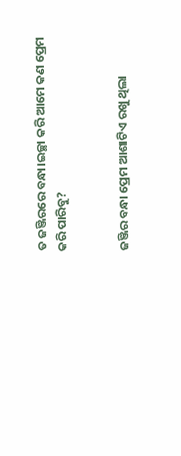ତ ଜଞ୍ଜିରରେ ବନ୍ଧା।ଇଚ୍ଛା କରି ଆମେ କଣ ପ୍ରେମ କରି ପାରିବୁ?


ଜଞ୍ଜିର ବନ୍ଧା ପ୍ରେମ ଆଶାଟିଏ ରଖୁ ଥିଲା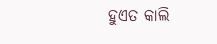ହୁଏତ କାଲି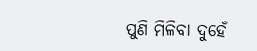ପୁଣି ମିଳିବା ଦୁହେଁ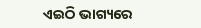ଏଇଠି ଭାଗ୍ୟରେ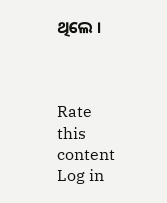ଥିଲେ ।



Rate this content
Log in